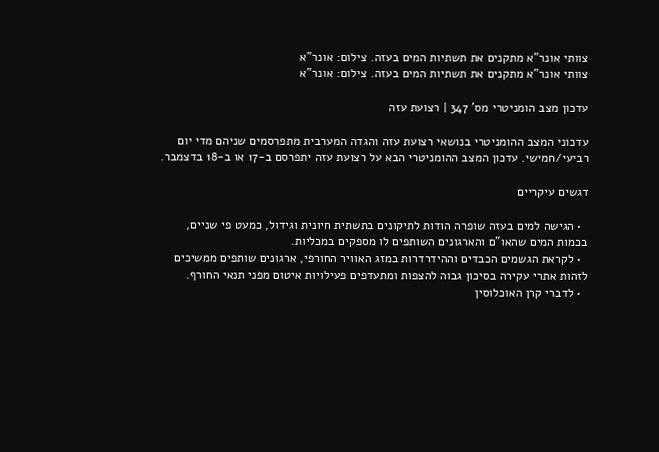צוותי אונר"א מתקנים את תשתיות המים בעזה. צילום: אונר"א
צוותי אונר"א מתקנים את תשתיות המים בעזה. צילום: אונר"א

עדכון מצב הומניטרי מס' 347 | רצועת עזה

עדכוני המצב ההומניטרי בנושאי רצועת עזה והגדה המערבית מתפרסמים שניהם מדי יום רביעי/חמישי. עדכון המצב ההומניטרי הבא על רצועת עזה יתפרסם ב-17 או ב-18 בדצמבר.

דגשים עיקריים

  • הגישה למים בעזה שופרה הודות לתיקונים בתשתית חיונית וגידול, כמעט פי שניים, בכמות המים שהאו"ם והארגונים השותפים לו מספקים במכליות.
  • לקראת הגשמים הכבדים וההידרדרות במזג האוויר החורפי, ארגונים שותפים ממשיכים לזהות אתרי עקירה בסיכון גבוה להצפות ומתעדפים פעילויות איטום מפני תנאי החורף.
  • לדברי קרן האוכלוסין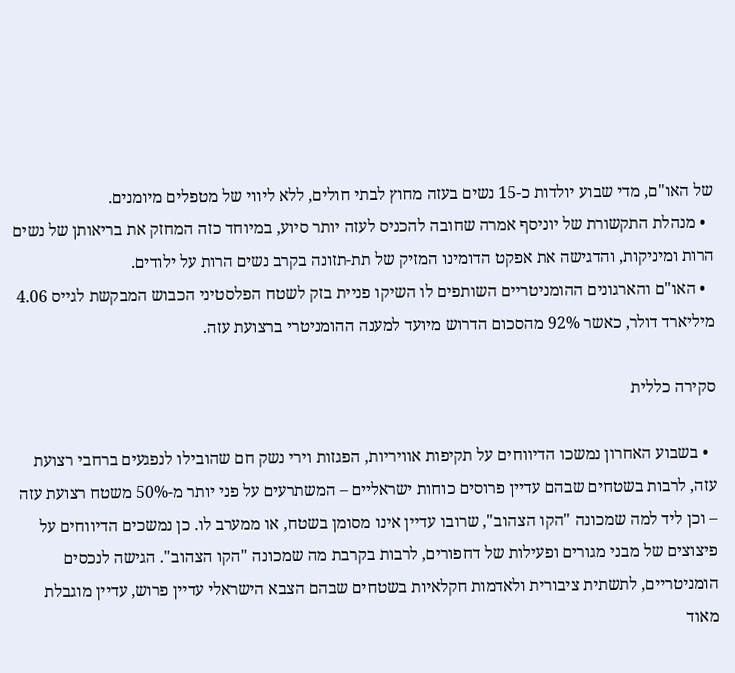של האו"ם, מדי שבוע יולדות כ-15 נשים בעזה מחוץ לבתי חולים, ללא ליווי של מטפלים מיומנים.
  • מנהלת התקשורת של יוניסף אמרה שחובה להכניס לעזה יותר סיוע, במיוחד כזה המחזק את בריאותן של נשים הרות ומיניקות, והדגישה את אפקט הדומינו המזיק של תת-תזונה בקרב נשים הרות על ילודים.
  • האו"ם והארגונים ההומניטריים השותפים לו השיקו פניית בזק לשטח הפלסטיני הכבוש המבקשת לגייס 4.06 מיליארד דולר, כאשר 92% מהסכום הדרוש מיועד למענה ההומניטרי ברצועת עזה.

סקירה כללית

  • בשבוע האחרון נמשכו הדיווחים על תקיפות אוויריות, הפגזות וירי נשק חם שהובילו לנפגעים ברחבי רצועת עזה, לרבות בשטחים שבהם עדיין פרוסים כוחות ישראליים – המשתרעים על פני יותר מ-50% משטח רצועת עזה – וכן ליד למה שמכונה "הקו הצהוב", שרובו עדיין אינו מסומן בשטח, או ממערב לו. כן נמשכים הדיווחים על פיצוצים של מבני מגורים ופעילות של דחפורים, לרבות בקרבת מה שמכונה "הקו הצהוב". הגישה לנכסים הומניטריים, לתשתית ציבורית ולאדמות חקלאיות בשטחים שבהם הצבא הישראלי עדיין פרוש, עדיין מוגבלת מאוד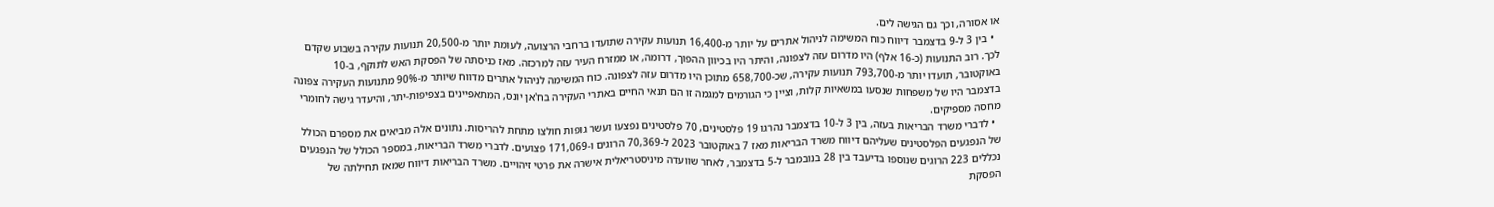או אסורה, וכך גם הגישה לים.
  • בין 3 ל-9 בדצמבר דיווח כוח המשימה לניהול אתרים על יותר מ-16,400 תנועות עקירה שתועדו ברחבי הרצועה, לעומת יותר מ-20,500 תנועות עקירה בשבוע שקדם לכך. רוב התנועות (כ-16 אלף) היו מדרום עזה לצפונה, והיתר היו בכיוון ההפוך, דרומה, או ממזרח העיר עזה למרכזה. מאז כניסתה של הפסקת האש לתוקף, ב-10 באוקטובר, תועדו יותר מ-793,700 תנועות עקירה, שכ-658,700 מתוכן היו מדרום עזה לצפונה. כוח המשימה לניהול אתרים מדווח שיותר מ-90% מתנועות העקירה צפונה בדצמבר היו של משפחות שנסעו במשאיות קלות, וציין כי הגורמים למגמה זו הם תנאי החיים באתרי העקירה בח'אן יונס, המתאפיינים בצפיפות-יתר, והיעדר גישה לחומרי מחסה מספיקים.
  • לדברי משרד הבריאות בעזה, בין 3 ל-10 בדצמבר נהרגו 19 פלסטינים, 70 פלסטינים נפצעו ועשר גופות חולצו מתחת להריסות. נתונים אלה מביאים את מספרם הכולל של הנפגעים הפלסטינים שעליהם דיווח משרד הבריאות מאז 7 באוקטובר 2023 ל-70,369 הרוגים ו-171,069 פצועים. לדברי משרד הבריאות, במספר הכולל של הנפגעים נכללים 223 הרוגים שנוספו בדיעבד בין 28 בנובמבר ל-5 בדצמבר, לאחר שוועדה מיניסטריאלית אישרה את פרטי זיהויים. משרד הבריאות דיווח שמאז תחילתה של הפסקת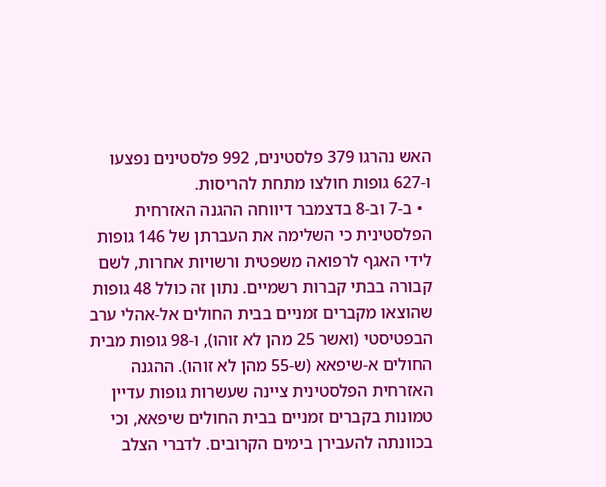האש נהרגו 379 פלסטינים, 992 פלסטינים נפצעו ו-627 גופות חולצו מתחת להריסות.
  • ב-7 וב-8 בדצמבר דיווחה ההגנה האזרחית הפלסטינית כי השלימה את העברתן של 146 גופות לידי האגף לרפואה משפטית ורשויות אחרות, לשם קבורה בבתי קברות רשמיים. נתון זה כולל 48 גופות שהוצאו מקברים זמניים בבית החולים אל-אהלי ערב הבפטיסטי (ואשר 25 מהן לא זוהו), ו-98 גופות מבית החולים א-שיפאא (ש-55 מהן לא זוהו). ההגנה האזרחית הפלסטינית ציינה שעשרות גופות עדיין טמונות בקברים זמניים בבית החולים שיפאא, וכי בכוונתה להעבירן בימים הקרובים. לדברי הצלב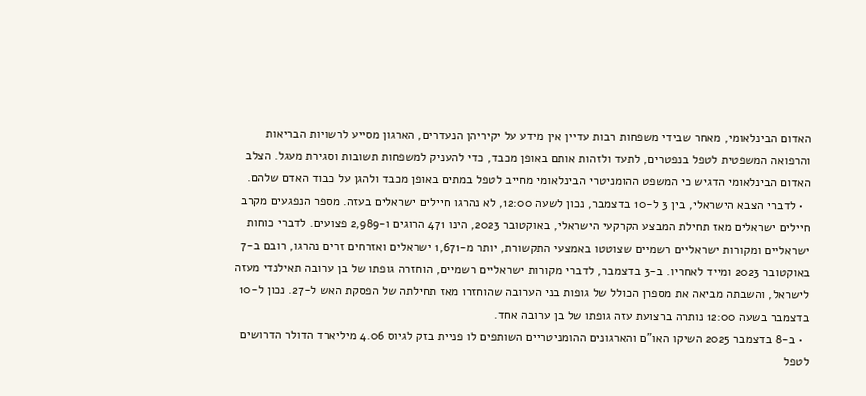האדום הבינלאומי, מאחר שבידי משפחות רבות עדיין אין מידע על יקיריהן הנעדרים, הארגון מסייע לרשויות הבריאות והרפואה המשפטית לטפל בנפטרים, לתעד ולזהות אותם באופן מכבד, כדי להעניק למשפחות תשובות וסגירת מעגל. הצלב האדום הבינלאומי הדגיש כי המשפט ההומניטרי הבינלאומי מחייב לטפל במתים באופן מכבד ולהגן על כבוד האדם שלהם.
  • לדברי הצבא הישראלי, בין 3 ל-10 בדצמבר, נכון לשעה 12:00, לא נהרגו חיילים ישראלים בעזה. מספר הנפגעים מקרב חיילים ישראלים מאז תחילת המבצע הקרקעי הישראלי, באוקטובר 2023, הינו 471 הרוגים ו-2,989 פצועים. לדברי כוחות ישראליים ומקורות ישראליים רשמיים שצוטטו באמצעי התקשורת, יותר מ-1,671 ישראלים ואזרחים זרים נהרגו, רובם ב-7 באוקטובר 2023 ומייד לאחריו. ב-3 בדצמבר, לדברי מקורות ישראליים רשמיים, הוחזרה גופתו של בן ערובה תאילנדי מעזה לישראל, והשבתה מביאה את מספרן הכולל של גופות בני הערובה שהוחזרו מאז תחילתה של הפסקת האש ל-27. נכון ל-10 בדצמבר בשעה 12:00 נותרה ברצועת עזה גופתו של בן ערובה אחד.
  • ב-8 בדצמבר 2025 השיקו האו"ם והארגונים ההומניטריים השותפים לו פניית בזק לגיוס 4.06 מיליארד הדולר הדרושים לטפל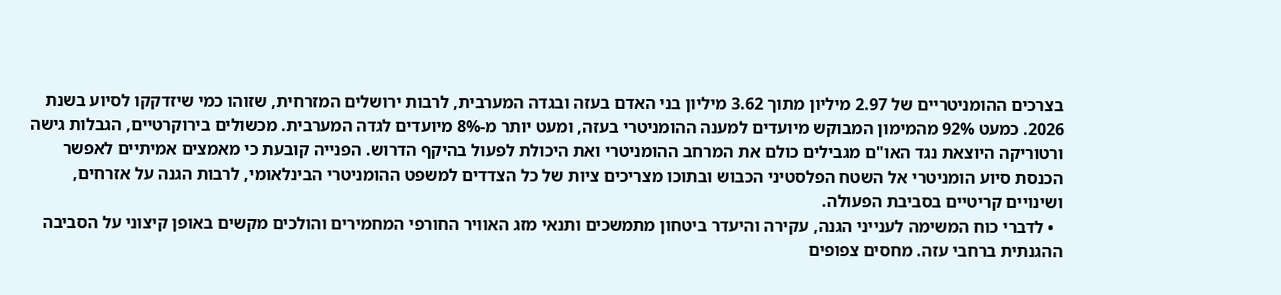בצרכים ההומניטריים של 2.97 מיליון מתוך 3.62 מיליון בני האדם בעזה ובגדה המערבית, לרבות ירושלים המזרחית, שזוהו כמי שיזדקקו לסיוע בשנת 2026. כמעט 92% מהמימון המבוקש מיועדים למענה ההומניטרי בעזה, ומעט יותר מ-8% מיועדים לגדה המערבית. מכשולים בירוקרטיים, הגבלות גישה ורטוריקה היוצאת נגד האו"ם מגבילים כולם את המרחב ההומניטרי ואת היכולת לפעול בהיקף הדרוש. הפנייה קובעת כי מאמצים אמיתיים לאפשר הכנסת סיוע הומניטרי אל השטח הפלסטיני הכבוש ובתוכו מצריכים ציות של כל הצדדים למשפט ההומניטרי הבינלאומי, לרבות הגנה על אזרחים, ושינויים קריטיים בסביבת הפעולה.
  • לדברי כוח המשימה לענייני הגנה, עקירה והיעדר ביטחון מתמשכים ותנאי מזג האוויר החורפי המחמירים והולכים מקשים באופן קיצוני על הסביבה ההגנתית ברחבי עזה. מחסים צפופים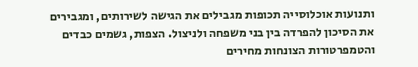ותנועות אוכלוסייה תכופות מגבילים את הגישה לשירותים, ומגבירים את הסיכון להפרדה בין בני משפחה ולניצול. הצפות, גשמים כבדים והטמפרטורות הצונחות מחירים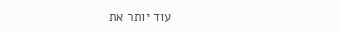עוד יותר את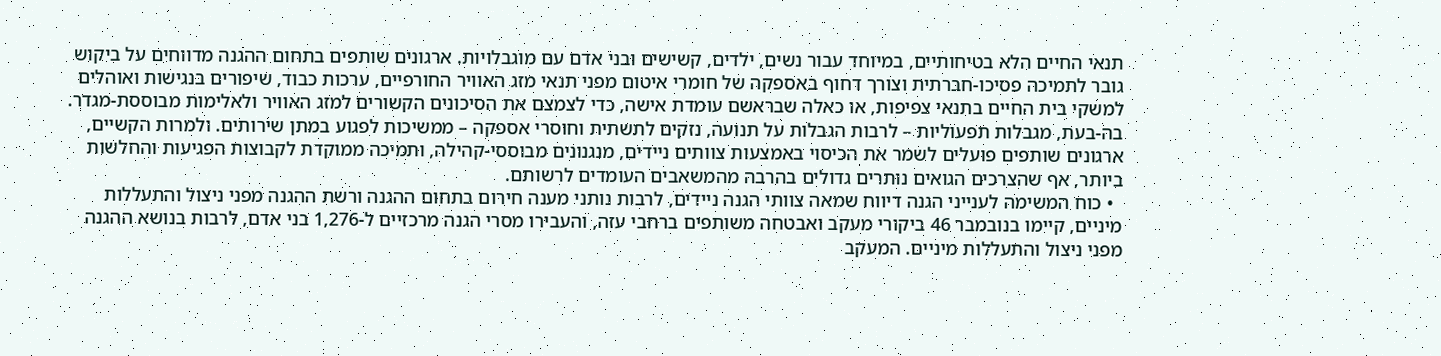תנאי החיים הלא בטיחותיים, במיוחד עבור נשים, ילדים, קשישים ובני אדם עם מוגבלויות. ארגונים שותפים בתחום ההגנה מדווחים על ביקוש גובר לתמיכה פסיכו-חברתית וצורך דחוף באספקה של חומרי איטום מפני תנאי מזג האוויר החורפיים, ערכות כבוד, שיפורים בנגישות ואוהלים למשקי בית החיים בתנאי צפיפות, או כאלה שבראשם עומדת אישה, כדי לצמצם את הסיכונים הקשורים למזג האוויר ולאלימות מבוססת-מגדר. בה-בעת, מגבלות תפעוליות – לרבות הגבלות על תנועה, נזקים לתשתית וחוסרי אספקה – ממשיכות לפגוע במתן שירותים. ולמרות הקשיים, ארגונים שותפים פועלים לשמר את הכיסוי באמצעות צוותים ניידים, מנגנונים מבוססי-קהילה, ותמיכה ממוקדת לקבוצות הפגיעות והחלשות ביותר, אף שהצרכים הגואים נותרים גדולים בהרבה מהמשאבים העומדים לרשותם.
  • כוח המשימה לענייני הגנה דיווח שמאה צוותי הגנה ניידים, לרבות נותני מענה חירום בתחום ההגנה ורשת ההגנה מפני ניצול והתעללות מיניים, קיימו בנובמבר 46 ביקורי מעקב ואבטחה משותפים ברחבי עזה, והעבירו מסרי הגנה מרכזיים ל-1,276 בני אדם, לרבות בנושא ההגנה מפני ניצול והתעללות מיניים. המעקב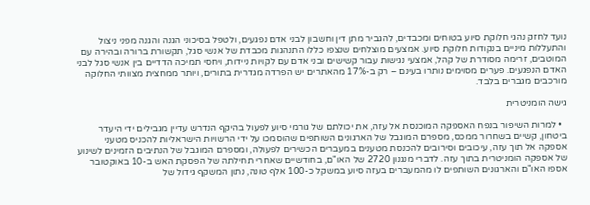נועד לחזק נהגי חלוקת סיוע בטוחים ומכבדים, להגביר מתן דין וחשבון לבני אדם נפגעים, ולטפל בסיכוני הגנה והגנה מפני ניצול והתעללות מיניים בנקודות חלוקת סיוע. אמצעים מוצלחים שנצפו כללו התנהגות מכבדת של אנשי סגל, תקשורת ברורה ובהירה עם המוטבים, זרימה מסודרת של קהל, אמצעי נגישות עבור קשישים ובני אדם עם לקויות ניידות, ויחסי תמיכה הדדיים בין אנשי סגל לבני האדם הנפגעים. פערים מסוימים נותרו בעינם – רק ב-17% מהאתרים יש הפרדה מגדרית בתורים, ויותר ממחצית מצוותי החלוקה מורכבים מגברים בלבד.

גישה הומניטרית

  • למרות השיפור בנפח האספקה המוכנסת אל עזה, את יכולתם של גורמי סיוע לפעול בהיקף הנדרש עדיין מגבילים ידי היעדר ביטחון, קשיים בשחרור ממכס, מספרם המוגבל של הארגונים השותפים שהוסמכו על ידי הרשויות הישראליות להכניס מטעני אספקה אל תוך עזה, עיכובים וסירובים להכנסת מטענים במעברים הכשירים לפעולה, ומספרם המוגבל של הנתיבים הזמינים לשינוע של אספקה הומניטרית בתוך עזה. לדברי מנגנון 2720 של האו"ם, בחודשיים שאחרי תחילתה של הפסקת האש ב-10 באוקטובר אספו האו"ם והארגונים השותפים לו מהמעברים בעזה סיוע במשקל כ-100 אלף טונה, נתון המשקף גידול של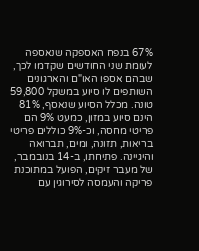67% בנפח האספקה שנאספה לעומת שני החודשים שקדמו לכך, שבהם אספו האו"ם והארגונים השותפים לו סיוע במשקל 59,800 טונה. מכלל הסיוע שנאסף, 81% הינם סיוע במזון, כמעט 9% הם פריטי מחסה, וכ-9% כוללים פריטי בריאות, תזונה, ומים, תברואה והיגיינה. פתיחתו, ב-14 בנובמבר, של מעבר זיקים, הפועל במתוכנת פריקה והעמסה לסירוגין עם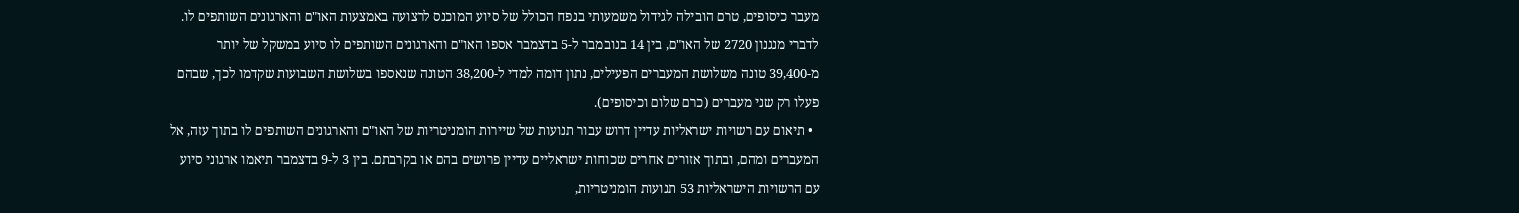מעבר כיסופים, טרם הובילה לגידול משמעותי בנפח הכולל של סיוע המוכנס לרצועה באמצעות האו"ם והארגונים השותפים לו. לדברי מנגנון 2720 של האו"ם, בין 14 בנובמבר ל-5 בדצמבר אספו האו"ם והארגונים השותפים לו סיוע במשקל של יותר מ-39,400 טונה משלושת המעברים הפעילים, נתון דומה למדי ל-38,200 הטונה שנאספו בשלושת השבועות שקדמו לכך, שבהם פעלו רק שני מעברים (כרם שלום וכיסופים).
  • תיאום עם רשויות ישראליות עדיין דרוש עבור תנועות של שיירות הומניטריות של האו"ם והארגונים השותפים לו בתוך עזה, אל המעברים ומהם, ובתוך אזורים אחרים שכוחות ישראליים עדיין פרושים בהם או בקרבתם. בין 3 ל-9 בדצמבר תיאמו ארגוני סיוע עם הרשויות הישראליות 53 תנועות הומניטריות,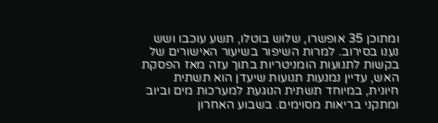ומתוכן 35 אופשרו, שלוש בוטלו, תשע עוכבו ושש נענו בסירוב. למרות השיפור בשיעור האישורים של בקשות לתנועות הומניטריות בתוך עזה מאז הפסקת האש, עדיין נמנעות תנועות שיעדן הוא תשתית חיונית, במיוחד תשתית הנוגעת למערכות מים וביוב ומתקני בריאות מסוימים. בשבוע האחרון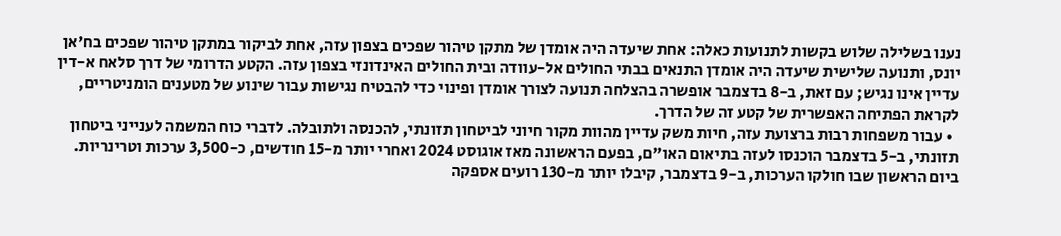נענו בשלילה שלוש בקשות לתנועות כאלה: אחת שיעדה היה אומדן של מתקן טיהור שפכים בצפון עזה, אחת לביקור במתקן טיהור שפכים בח'אן יונס, ותנועה שלישית שיעדה היה אומדן התנאים בבתי החולים אל-עוודה ובית החולים האינדונזי בצפון עזה. הקטע הדרומי של דרך סלאח א-דין עדיין אינו נגיש; עם זאת, ב-8 בדצמבר אופשרה בהצלחה תנועה לצורך אומדן ופינוי כדי להבטיח נגישות עבור שינוע של מטענים הומניטריים, לקראת הפתיחה האפשרית של קטע זה של הדרך.
  • עבור משפחות רבות ברצועת עזה, חיות משק עדיין מהוות מקור חיוני לביטחון תזונתי, להכנסה ולתובלה. לדברי כוח המשמה לענייני ביטחון תזונתי, ב-5 בדצמבר הוכנסו לעזה בתיאום האו"ם, בפעם הראשונה מאז אוגוסט 2024 ואחרי יותר מ-15 חודשים, כ-3,500 ערכות וטרינריות. ביום הראשון שבו חולקו הערכות, ב-9 בדצמבר, קיבלו יותר מ-130 רועים אספקה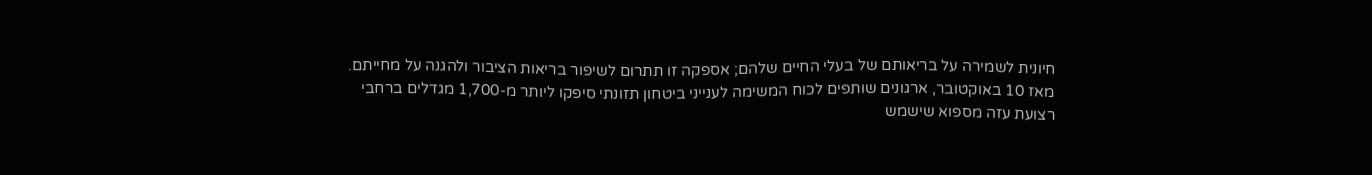חיונית לשמירה על בריאותם של בעלי החיים שלהם; אספקה זו תתרום לשיפור בריאות הציבור ולהגנה על מחייתם. מאז 10 באוקטובר, ארגונים שותפים לכוח המשימה לענייני ביטחון תזונתי סיפקו ליותר מ-1,700 מגדלים ברחבי רצועת עזה מספוא שישמש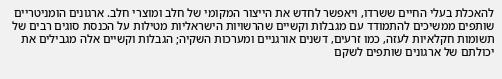להאכלת בעלי החיים ששרדו, ויאפשר לחדש את הייצור המקומי של חלב ומוצרי חלב. ארגונים הומניטריים שותפים ממשיכים להתמודד עם מגבלות וקשיים שהרשויות הישראליות מטילות על הכנסת סוגים רבים של תשומות חקלאיות לעזה, כמו זרעים, דשנים אורגניים ומערכות השקיה; הגבלות וקשיים אלה מגבילים את יכולתם של ארגונים שותפים לשקם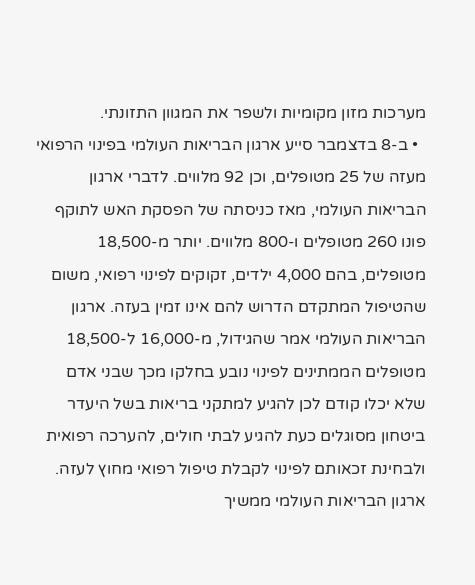מערכות מזון מקומיות ולשפר את המגוון התזונתי.
  • ב-8 בדצמבר סייע ארגון הבריאות העולמי בפינוי הרפואי מעזה של 25 מטופלים, וכן 92 מלווים. לדברי ארגון הבריאות העולמי, מאז כניסתה של הפסקת האש לתוקף פונו 260 מטופלים ו-800 מלווים. יותר מ-18,500 מטופלים, בהם 4,000 ילדים, זקוקים לפינוי רפואי, משום שהטיפול המתקדם הדרוש להם אינו זמין בעזה. ארגון הבריאות העולמי אמר שהגידול, מ-16,000 ל-18,500 מטופלים הממתינים לפינוי נובע בחלקו מכך שבני אדם שלא יכלו קודם לכן להגיע למתקני בריאות בשל היעדר ביטחון מסוגלים כעת להגיע לבתי חולים, להערכה רפואית ולבחינת זכאותם לפינוי לקבלת טיפול רפואי מחוץ לעזה. ארגון הבריאות העולמי ממשיך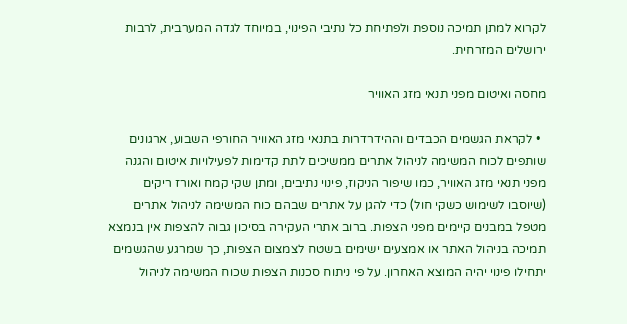לקרוא למתן תמיכה נוספת ולפתיחת כל נתיבי הפינוי, במיוחד לגדה המערבית, לרבות ירושלים המזרחית.

מחסה ואיטום מפני תנאי מזג האוויר

  • לקראת הגשמים הכבדים וההידרדרות בתנאי מזג האוויר החורפי השבוע, ארגונים שותפים לכוח המשימה לניהול אתרים ממשיכים לתת קדימות לפעילויות איטום והגנה מפני תנאי מזג האוויר, כמו שיפור הניקוז, פינוי נתיבים, ומתן שקי קמח ואורז ריקים (שיוסבו לשימוש כשקי חול) כדי להגן על אתרים שבהם כוח המשימה לניהול אתרים מטפל במבנים קיימים מפני הצפות. ברוב אתרי העקירה בסיכון גבוה להצפות אין בנמצא תמיכה בניהול האתר או אמצעים ישימים בשטח לצמצום הצפות, כך שמרגע שהגשמים יתחילו פינוי יהיה המוצא האחרון. על פי ניתוח סכנות הצפות שכוח המשימה לניהול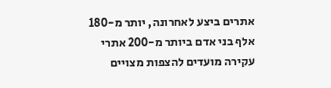אתרים ביצע לאחרונה, יותר מ-180 אלף בני אדם ביותר מ-200 אתרי עקירה מועדים להצפות מצויים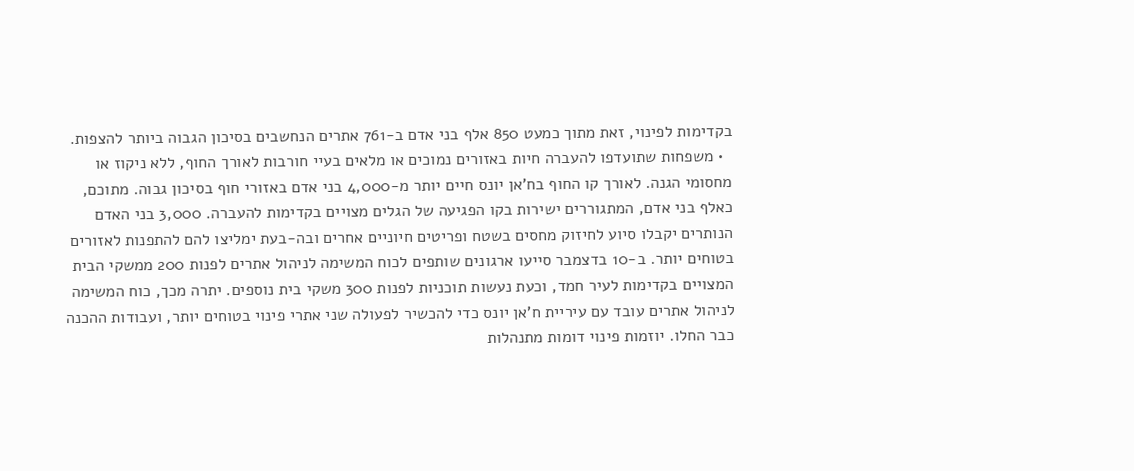בקדימות לפינוי, זאת מתוך כמעט 850 אלף בני אדם ב-761 אתרים הנחשבים בסיכון הגבוה ביותר להצפות.
  • משפחות שתועדפו להעברה חיות באזורים נמוכים או מלאים בעיי חורבות לאורך החוף, ללא ניקוז או מחסומי הגנה. לאורך קו החוף בח'אן יונס חיים יותר מ-4,000 בני אדם באזורי חוף בסיכון גבוה. מתוכם, כאלף בני אדם, המתגוררים ישירות בקו הפגיעה של הגלים מצויים בקדימות להעברה. 3,000 בני האדם הנותרים יקבלו סיוע לחיזוק מחסים בשטח ופריטים חיוניים אחרים ובה-בעת ימליצו להם להתפנות לאזורים בטוחים יותר. ב-10 בדצמבר סייעו ארגונים שותפים לכוח המשימה לניהול אתרים לפנות 200 ממשקי הבית המצויים בקדימות לעיר חמד, וכעת נעשות תוכניות לפנות 300 משקי בית נוספים. יתרה מכך, כוח המשימה לניהול אתרים עובד עם עיריית ח'אן יונס כדי להכשיר לפעולה שני אתרי פינוי בטוחים יותר, ועבודות ההכנה כבר החלו. יוזמות פינוי דומות מתנהלות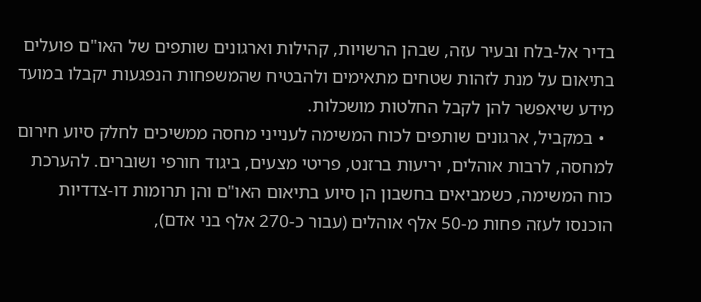בדיר אל-בלח ובעיר עזה, שבהן הרשויות, קהילות וארגונים שותפים של האו"ם פועלים בתיאום על מנת לזהות שטחים מתאימים ולהבטיח שהמשפחות הנפגעות יקבלו במועד מידע שיאפשר להן לקבל החלטות מושכלות.
  • במקביל, ארגונים שותפים לכוח המשימה לענייני מחסה ממשיכים לחלק סיוע חירום למחסה, לרבות אוהלים, יריעות ברזנט, פריטי מצעים, ביגוד חורפי ושוברים. להערכת כוח המשימה, כשמביאים בחשבון הן סיוע בתיאום האו"ם והן תרומות דו-צדדיות הוכנסו לעזה פחות מ-50 אלף אוהלים (עבור כ-270 אלף בני אדם),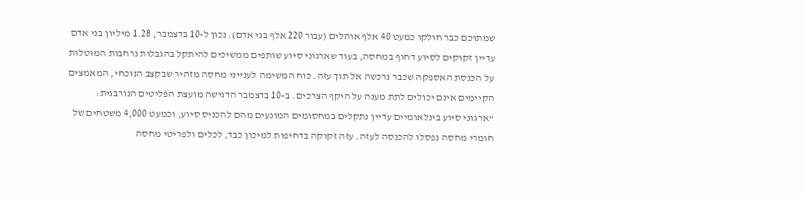שמתוכם כבר חולקו כמעט 40 אלף אוהלים (עבור 220 אלף בני אדם). נכון ל-10 בדצמבר, 1.28 מיליון בני אדם עדיין זקוקים לסיוע דחוף במחסה, בעוד שארגוני סיוע שותפים ממשיכים להיתקל בהגבלות נרחבות המוטלות על הכנסת האספקה שכבר נרכשה אל תוך עזה. כוח המשימה לענייני מחסה מזהיר שבקצב הנוכחי, המאמצים הקיימים אינם יכולים לתת מענה על היקף הצרכים. ב-10 בדצמבר הדגישה מועצת הפליטים הנורבגית: "ארגוני סיוע בינלאומיים עדיין נתקלים במחסומים המונעים מהם להכניס סיוע, וכמעט 4,000 משטחים של חומרי מחסה נפסלו להכנסה לעזה. עזה זקוקה בדחיפות למיכון כבד, לכלים ולפריטי מחסה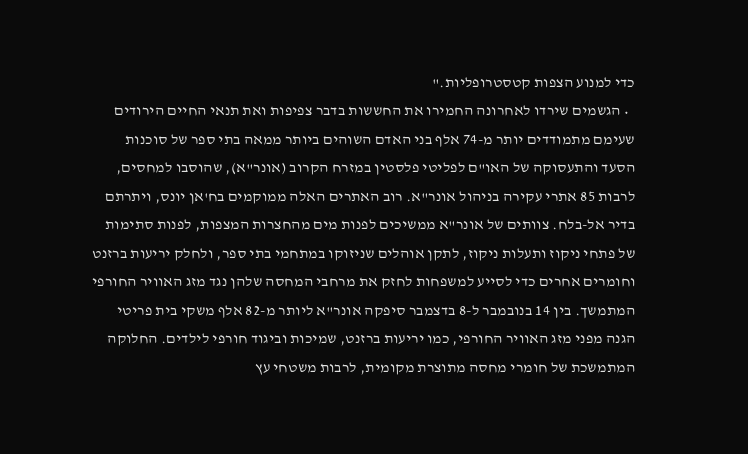כדי למנוע הצפות קטסטרופליות."
  • הגשמים שירדו לאחרונה החמירו את החששות בדבר צפיפות ואת תנאי החיים הירודים שעימם מתמודדים יותר מ-74 אלף בני האדם השוהים ביותר ממאה בתי ספר של סוכנות הסעד והתעסוקה של האו"ם לפליטי פלסטין במזרח הקרוב (אונר"א), שהוסבו למחסים, לרבות 85 אתרי עקירה בניהול אונר"א. רוב האתרים האלה ממוקמים בח'אן יונס, ויתרתם בדיר אל-בלח. צוותים של אונר"א ממשיכים לפנות מים מהחצרות המצפות, לפנות סתימות של פתחי ניקוז ותעלות ניקוז, לתקן אוהלים שניזוקו במתחמי בתי ספר, ולחלק יריעות ברזנט וחומרים אחרים כדי לסייע למשפחות לחזק את מרחבי המחסה שלהן נגד מזג האוויר החורפי המתמשך. בין 14 בנובמבר ל-8 בדצמבר סיפקה אונר"א ליותר מ-82 אלף משקי בית פריטי הגנה מפני מזג האוויר החורפי, כמו יריעות ברזנט, שמיכות וביגוד חורפי לילדים. החלוקה המתמשכת של חומרי מחסה מתוצרת מקומית, לרבות משטחי עץ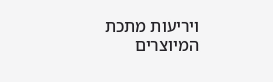ויריעות מתכת המיוצרים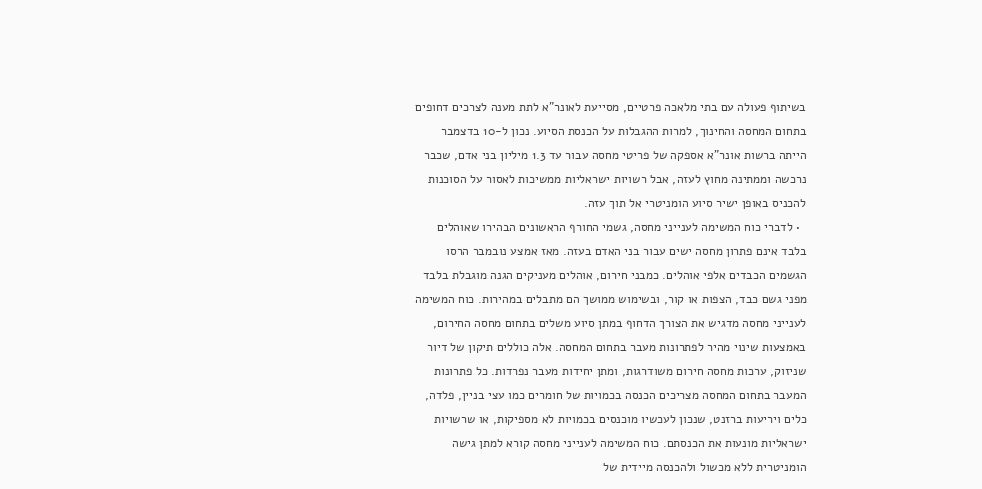בשיתוף פעולה עם בתי מלאכה פרטיים, מסייעת לאונר"א לתת מענה לצרכים דחופים בתחום המחסה והחינוך, למרות ההגבלות על הכנסת הסיוע. נכון ל-10 בדצמבר הייתה ברשות אונר"א אספקה של פריטי מחסה עבור עד 1.3 מיליון בני אדם, שכבר נרכשה וממתינה מחוץ לעזה, אבל רשויות ישראליות ממשיכות לאסור על הסוכנות להכניס באופן ישיר סיוע הומניטרי אל תוך עזה.
  • לדברי כוח המשימה לענייני מחסה, גשמי החורף הראשונים הבהירו שאוהלים בלבד אינם פתרון מחסה ישים עבור בני האדם בעזה. מאז אמצע נובמבר הרסו הגשמים הכבדים אלפי אוהלים. כמבני חירום, אוהלים מעניקים הגנה מוגבלת בלבד מפני גשם כבד, הצפות או קור, ובשימוש ממושך הם מתבלים במהירות. כוח המשימה לענייני מחסה מדגיש את הצורך הדחוף במתן סיוע משלים בתחום מחסה החירום, באמצעות שינוי מהיר לפתרונות מעבר בתחום המחסה. אלה כוללים תיקון של דיור שניזוק, ערכות מחסה חירום משודרגות, ומתן יחידות מעבר נפרדות. כל פתרונות המעבר בתחום המחסה מצריכים הכנסה בכמויות של חומרים כמו עצי בניין, פלדה, כלים ויריעות ברזנט, שנכון לעכשיו מוכנסים בכמויות לא מספיקות, או שרשויות ישראליות מונעות את הכנסתם. כוח המשימה לענייני מחסה קורא למתן גישה הומניטרית ללא מכשול ולהכנסה מיידית של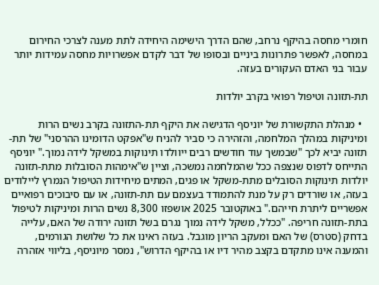חומרי מחסה בהיקף נרחב, שהם הדרך הישימה היחידה לתת מענה לצרכי החירום במחסה, לאפשר פתרונות ביניים ובסופו של דבר לקדם אפשרויות מחסה עמידות יותר עבור בני האדם העקורים בעזה.

תת-תזונה וטיפול רפואי בקרב יולדות

  • מנהלת התקשורת של יוניסף הדגישה את היקף תת-התזונה בקרב נשים הרות ומיניקות במהלך המלחמה, והזהירה כי סביר להניח ש"אפקט הדומינו ההרסני" של תת-תזונה יביא לכך "שבמשך עוד חודשים רבים ייוולדו תינוקות במשקל לידה נמוך." יוניסף התייחס לדפוס שנצפה ככל שהמלחמה נמשכה, וציין ש"אימהות הסובלות מתת-תזונה יולדות תינוקות הסובלים מתת-משקל או פגים, המתים מיחידות הטיפול הנמרץ ליילודים בעזה, או שורדים רק על מנת להתמודד בעצמם עם תת-תזונה, או עם סיבוכים רפואיים אפשריים ליתרת חייהם." באוקטובר 2025 אושפזו 8,300 נשים הרות ומיניקות לטיפול בתת-תזונה חריפה. "ככלל, משקל לידה נמוך נגרם בשל תזונה ירודה של האם, עלייה בדחק (סטרס) של האם ומעקב הריון מוגבל. בעזה ראינו את כל שלושת הגורמים, והמענה אינו מתקדם בקצב מהיר דיו או בהיקף הדרוש", נמסר מיוניסף, בליווי אזהרה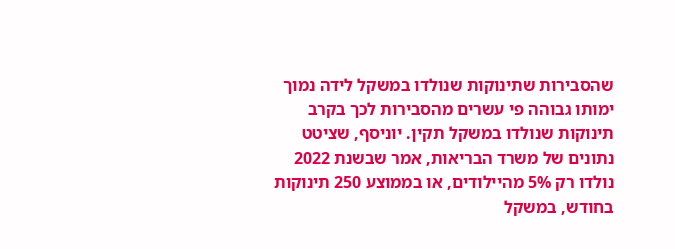שהסבירות שתינוקות שנולדו במשקל לידה נמוך ימותו גבוהה פי עשרים מהסבירות לכך בקרב תינוקות שנולדו במשקל תקין. יוניסף, שציטט נתונים של משרד הבריאות, אמר שבשנת 2022 נולדו רק 5% מהיילודים, או בממוצע 250 תינוקות בחודש, במשקל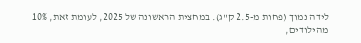לידה נמוך (פחות מ-2.5 ק"ג). במחצית הראשונה של 2025, לעומת זאת, 10% מהילודים,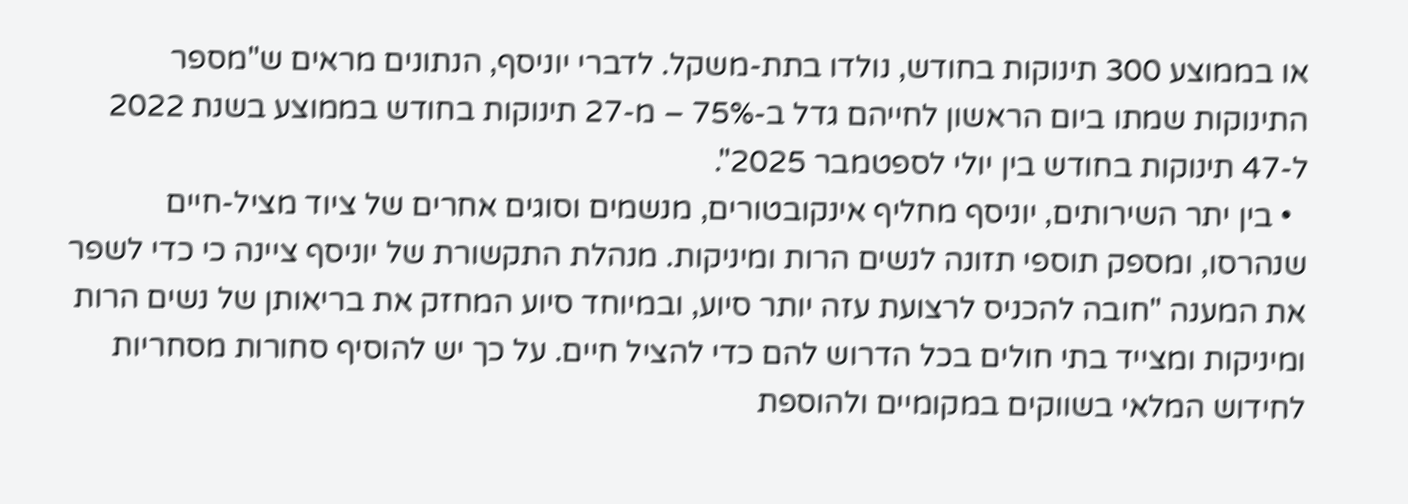או בממוצע 300 תינוקות בחודש, נולדו בתת-משקל. לדברי יוניסף, הנתונים מראים ש"מספר התינוקות שמתו ביום הראשון לחייהם גדל ב-75% – מ-27 תינוקות בחודש בממוצע בשנת 2022 ל-47 תינוקות בחודש בין יולי לספטמבר 2025".
  • בין יתר השירותים, יוניסף מחליף אינקובטורים, מנשמים וסוגים אחרים של ציוד מציל-חיים שנהרסו, ומספק תוספי תזונה לנשים הרות ומיניקות. מנהלת התקשורת של יוניסף ציינה כי כדי לשפר את המענה "חובה להכניס לרצועת עזה יותר סיוע, ובמיוחד סיוע המחזק את בריאותן של נשים הרות ומיניקות ומצייד בתי חולים בכל הדרוש להם כדי להציל חיים. על כך יש להוסיף סחורות מסחריות לחידוש המלאי בשווקים במקומיים ולהוספת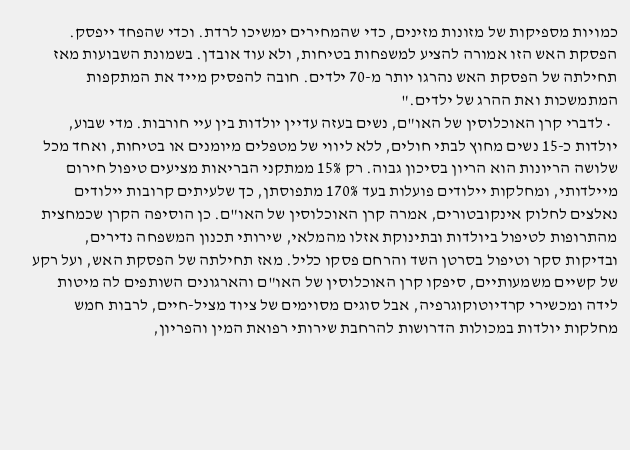כמויות מספיקות של מזונות מזינים, כדי שהמחירים ימשיכו לרדת. וכדי שהפחד ייפסק. הפסקת האש הזו אמורה להציע למשפחות בטיחות, ולא עוד אובדן. בשמונת השבועות מאז תחילתה של הפסקת האש נהרגו יותר מ-70 ילדים. חובה להפסיק מייד את המתקפות המתמשכות ואת ההרג של ילדים."
  • לדברי קרן האוכלוסין של האו"ם, נשים בעזה עדיין יולדות בין עיי חורבות. מדי שבוע, יולדות כ-15 נשים מחוץ לבתי חולים, ללא ליווי של מטפלים מיומנים או בטיחות, ואחד מכל שלושה הריונות הוא הריון בסיכון גבוה. רק 15% ממתקני הבריאות מציעים טיפול חירום מיילדותי, ומחלקות יילודים פועלות בעד 170% מתפוסתן, כך שלעיתים קרובות יילודים נאלצים לחלוק אינקובטורים, אמרה קרן האוכלוסין של האו"ם. כן הוסיפה הקרן שכמחצית מהתרופות לטיפול ביולדות ובתינוקת אזלו מהמלאי, שירותי תכנון המשפחה נדירים, ובדיקות סקר וטיפול בסרטן השד והרחם פסקו כליל. מאז תחילתה של הפסקת האש, ועל רקע של קשיים משמעותיים, סיפקו קרן האוכלוסין של האו"ם והארגונים השותפים לה מיטות לידה ומכשירי קרדיוטוקוגרפיה, אבל סוגים מסוימים של ציוד מציל-חיים, לרבות חמש מחלקות יולדות במכולות הדרושות להרחבת שירותי רפואת המין והפריון,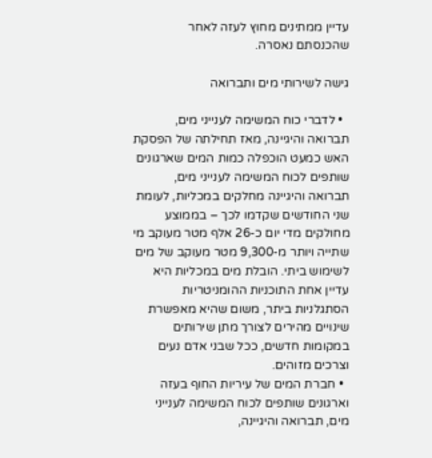עדיין ממתינים מחוץ לעזה לאחר שהכנסתם נאסרה.

גישה לשירותי מים ותברואה

  • לדברי כוח המשימה לענייני מים, תברואה והיגיינה, מאז תחילתה של הפסקת האש כמעט הוכפלה כמות המים שארגונים שותפים לכוח המשימה לענייני מים, תברואה והיגיינה מחלקים במכליות, לעומת שני החודשים שקדמו לכך – בממוצע מחולקים מדי יום כ-26 אלף מטר מעוקב מי שתייה ויותר מ-9,300 מטר מעוקב של מים לשימוש ביתי. הובלת מים במכליות היא עדיין אחת התוכניות ההומניטריות הסתגלניות ביתר, משום שהיא מאפשרת שינויים מהירים לצורך מתן שירותים במקומות חדשים, ככל שבני אדם נעים וצרכים מזוהים.
  • חברת המים של עיריות החוף בעזה וארגונים שותפים לכוח המשימה לענייני מים, תברואה והיגיינה,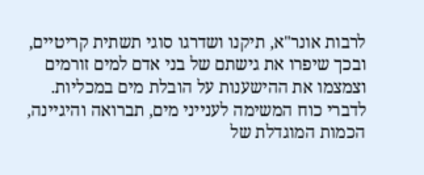לרבות אונר"א, תיקנו ושדרגו סוגי תשתית קריטיים, ובכך שיפרו את גישתם של בני אדם למים זורמים וצמצמו את ההישענות על הובלת מים במכליות. לדברי כוח המשימה לענייני מים, תברואה והיגיינה, הכמות המוגדלת של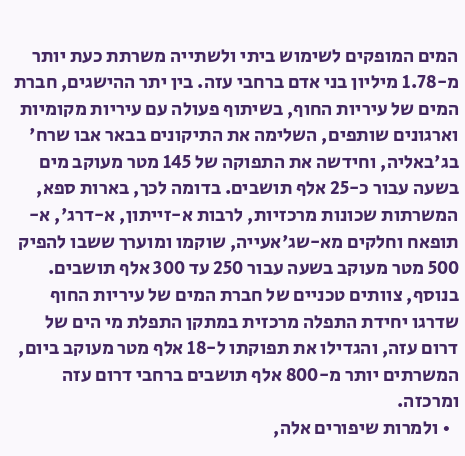המים המופקים לשימוש ביתי ולשתייה משרתת כעת יותר מ-1.78 מיליון בני אדם ברחבי עזה. בין יתר ההישגים, חברת המים של עיריות החוף, בשיתוף פעולה עם עיריות מקומיות וארגונים שותפים, השלימה את התיקונים בבאר אבו שרח' בג'באליה, וחידשה את התפוקה של 145 מטר מעוקב מים בשעה עבור כ-25 אלף תושבים. בדומה לכך, בארות ספא, המשרתות שכונות מרכזיות, לרבות א-זייתון, א-דרג', א-תופאח וחלקים מא-שג'אעייה, שוקמו ומוערך ששבו להפיק 500 מטר מעוקב בשעה עבור 250 עד 300 אלף תושבים. בנוסף, צוותים טכניים של חברת המים של עיריות החוף שדרגו יחידת התפלה מרכזית במתקן התפלת מי הים של דרום עזה, והגדילו את תפוקתו ל-18 אלף מטר מעוקב ביום, המשרתים יותר מ-800 אלף תושבים ברחבי דרום עזה ומרכזה.
  • ולמרות שיפורים אלה,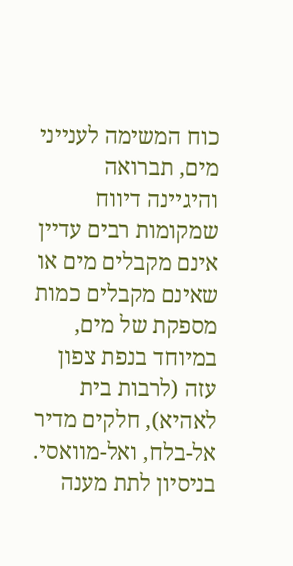כוח המשימה לענייני מים, תברואה והיגיינה דיווח שמקומות רבים עדיין אינם מקבלים מים או שאינם מקבלים כמות מספקת של מים, במיוחד בנפת צפון עזה (לרבות בית לאהיא), חלקים מדיר אל-בלח, ואל-מוואסי. בניסיון לתת מענה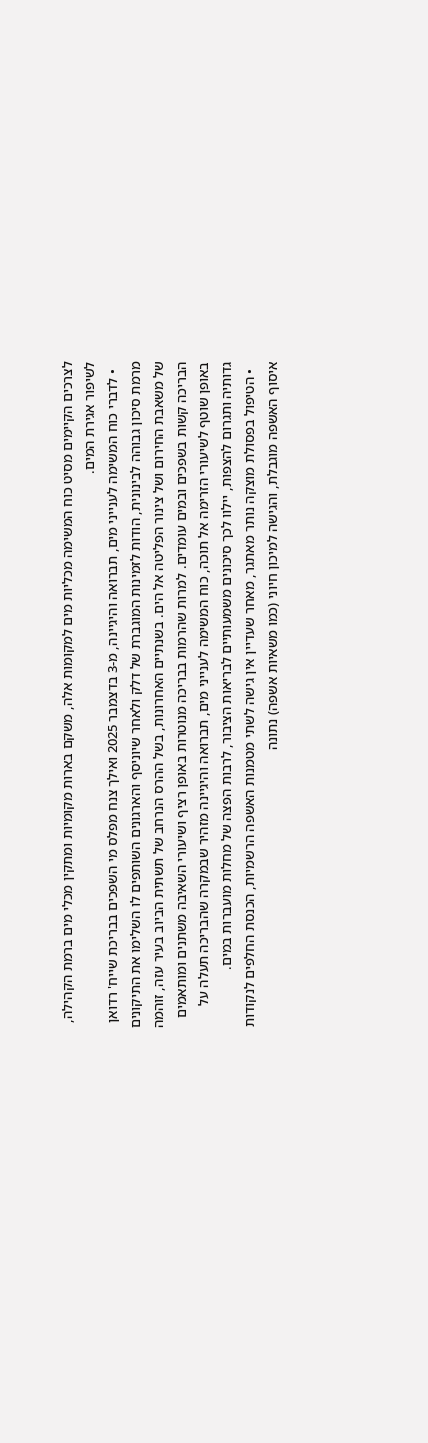לצרכים הקיימים מסיט כוח המשימה מכליות מים למקומות אלה, משקם בארות מקומיות ומתקין מכלי מים ברמת הקהילה, לשיפור אגירת המים.
  • לדברי כוח המשימה לענייני מים, תברואה והיגיינה, מ-3 בדצמבר 2025 ואילך צנח מפלס מי השפכים בבריכת שייח' רדואן מרמת סיכון גבוהה לבינונית, הודות לזמינות המוגברת של דלק ולאחר שיוניסף והארגונים השותפים לו השלימו את התיקונים של משאבת החירום ושל צינור הפליטה אל הים. בשנתיים האחרונות, בשל ההרס הנרחב של תשתית הביוב בעיר עזה, זוהמה הבריכה קשות בשפכים ובמים עומדים. למרות שהרמות בבריכה מנוטרות באופן רציף ושיעורי השאיבה משתנים ומותאמים באופן שוטף לשיעורי הזרימה אל תוכה, כוח המשימה לענייני מים, תברואה והיגיינה מזהיר שבמקרה שהבריכה תעלה על גדותיה ותגרום להצפות, יילוו לכך סיכונים משמעותיים לבריאות הציבור, לרבות הפצה של מחלות מועברות במים.
  • הטיפול בפסולת מוצקה נותר מאתגר, מאחר שעדיין אין גישה לשתי מטמנות האשפה הרשמיות, הכנסת החלפים לנקודות איסוף האשפה מוגבלת, והגישה למיכון חיוני (כמו משאיות אשפה) נתונה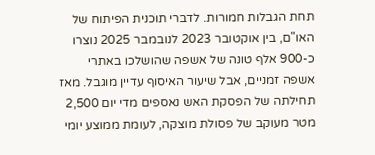תחת הגבלות חמורות. לדברי תוכנית הפיתוח של האו"ם, בין אוקטובר 2023 לנובמבר 2025 נוצרו כ-900 אלף טונה של אשפה שהושלכו באתרי אשפה זמניים, אבל שיעור האיסוף עדיין מוגבל. מאז תחילתה של הפסקת האש נאספים מדי יום 2,500 מטר מעוקב של פסולת מוצקה, לעומת ממוצע יומי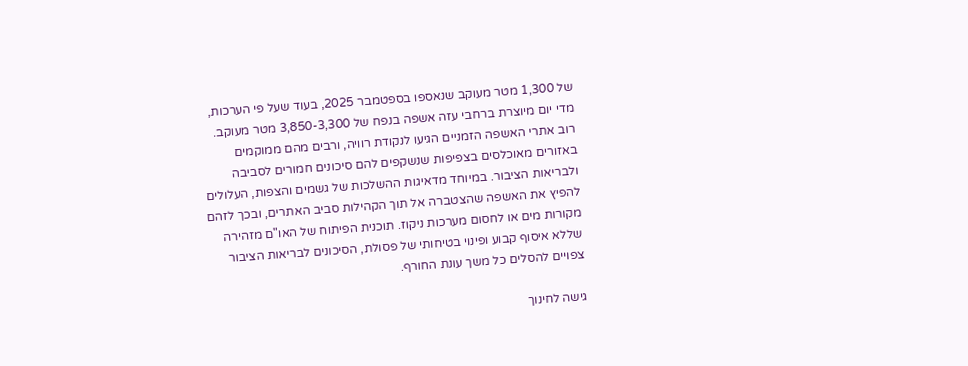של 1,300 מטר מעוקב שנאספו בספטמבר 2025, בעוד שעל פי הערכות, מדי יום מיוצרת ברחבי עזה אשפה בנפח של 3,850-3,300 מטר מעוקב. רוב אתרי האשפה הזמניים הגיעו לנקודת רוויה, ורבים מהם ממוקמים באזורים מאוכלסים בצפיפות שנשקפים להם סיכונים חמורים לסביבה ולבריאות הציבור. במיוחד מדאיגות ההשלכות של גשמים והצפות, העלולים להפיץ את האשפה שהצטברה אל תוך הקהילות סביב האתרים, ובכך לזהם מקורות מים או לחסום מערכות ניקוז. תוכנית הפיתוח של האו"ם מזהירה שללא איסוף קבוע ופינוי בטיחותי של פסולת, הסיכונים לבריאות הציבור צפויים להסלים כל משך עונת החורף.

גישה לחינוך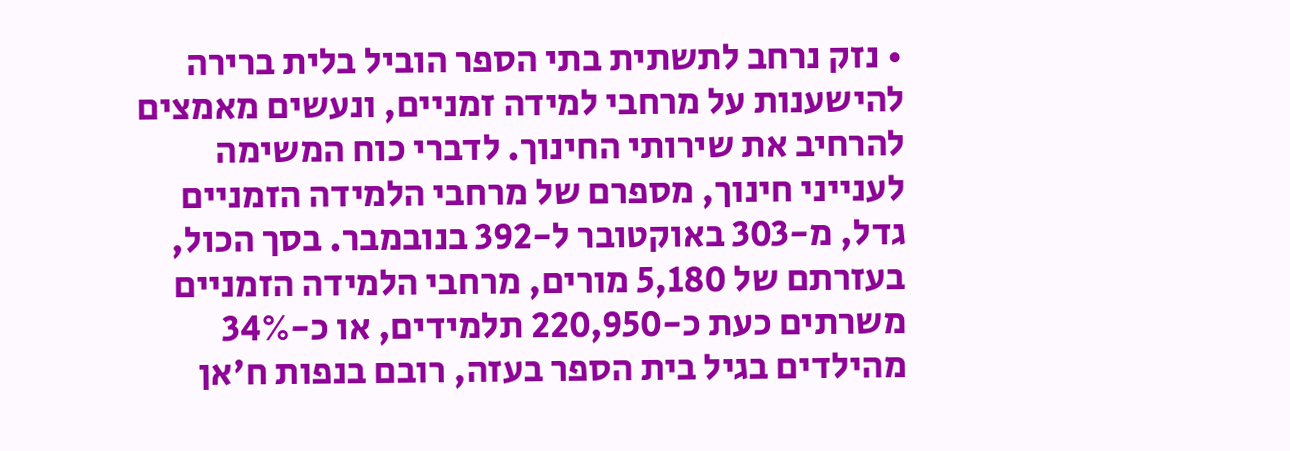• נזק נרחב לתשתית בתי הספר הוביל בלית ברירה להישענות על מרחבי למידה זמניים, ונעשים מאמצים להרחיב את שירותי החינוך. לדברי כוח המשימה לענייני חינוך, מספרם של מרחבי הלמידה הזמניים גדל, מ-303 באוקטובר ל-392 בנובמבר. בסך הכול, בעזרתם של 5,180 מורים, מרחבי הלמידה הזמניים משרתים כעת כ-220,950 תלמידים, או כ-34% מהילדים בגיל בית הספר בעזה, רובם בנפות ח'אן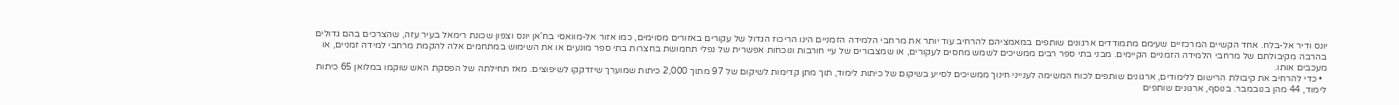יונס ודיר אל-בלח. אחד הקשיים המרכזיים שעימם מתמודדים ארגונים שותפים במאמציהם להרחיב עוד יותר את מרחבי הלמידה הזמניים הינו הריכוז הגדול של עקורים באזורים מסוימים, כמו אזור אל-מוואסי בח'אן יונס וצפון שכונת רימאל בעיר עזה, שהצרכים בהם גדולים בהרבה מקיבולתם של מרחבי הלמידה הזמניים הקיימים. מבני בתי ספר רבים ממשיכים לשמש מחסים לעקורים, או שמצבורים של עיי חורבות ונוכחות אפשרית של נפלי תחמושת בחצרות בתי ספר מונעים או את השימוש במתחמים אלה להקמת מרחבי למידה זמניים, או מעכבים אותו.
  • כדי להרחיב את קיבולת הרישום ללימודים, ארגונים שותפים לכוח המשימה לענייני חינוך ממשיכים לסייע בשיקום של כיתות לימוד, תוך מתן קדימות לשיקום של 97 מתוך 2,000 כיתות שמוערך שיזדקקו לשיפוצים. מאז תחילתה של הפסקת האש שוקמו במלואן 65 כיתות לימוד, 44 מהן בנובמבר. בנוסף, ארגונים שותפים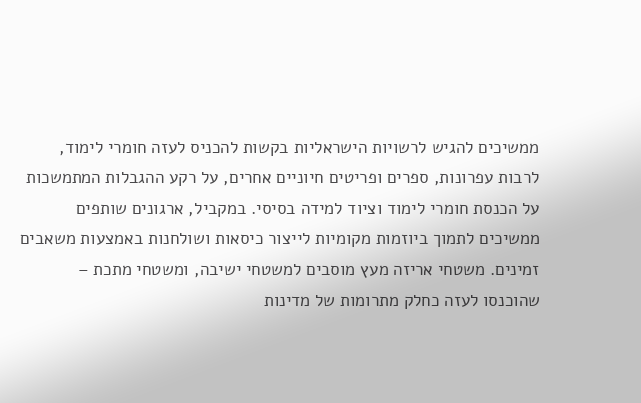ממשיכים להגיש לרשויות הישראליות בקשות להכניס לעזה חומרי לימוד, לרבות עפרונות, ספרים ופריטים חיוניים אחרים, על רקע ההגבלות המתמשכות על הכנסת חומרי לימוד וציוד למידה בסיסי. במקביל, ארגונים שותפים ממשיכים לתמוך ביוזמות מקומיות לייצור כיסאות ושולחנות באמצעות משאבים זמינים. משטחי אריזה מעץ מוסבים למשטחי ישיבה, ומשטחי מתכת – שהוכנסו לעזה כחלק מתרומות של מדינות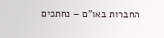החברות באו"ם – נחתכים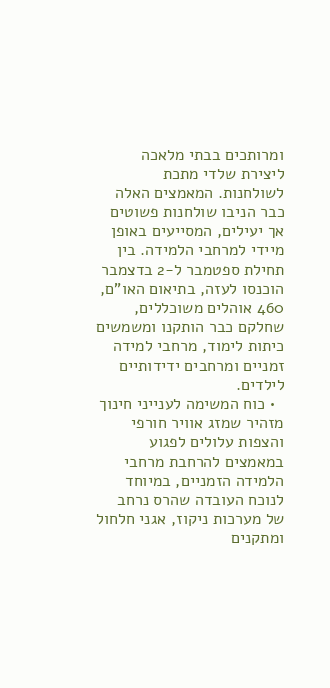ומרותכים בבתי מלאכה ליצירת שלדי מתכת לשולחנות. המאמצים האלה כבר הניבו שולחנות פשוטים אך יעילים, המסייעים באופן מיידי למרחבי הלמידה. בין תחילת ספטמבר ל-2 בדצמבר הוכנסו לעזה, בתיאום האו"ם, 460 אוהלים משוכללים, שחלקם כבר הותקנו ומשמשים כיתות לימוד, מרחבי למידה זמניים ומרחבים ידידותיים לילדים.
  • כוח המשימה לענייני חינוך מזהיר שמזג אוויר חורפי והצפות עלולים לפגוע במאמצים להרחבת מרחבי הלמידה הזמניים, במיוחד לנוכח העובדה שהרס נרחב של מערכות ניקוז, אגני חלחול ומתקנים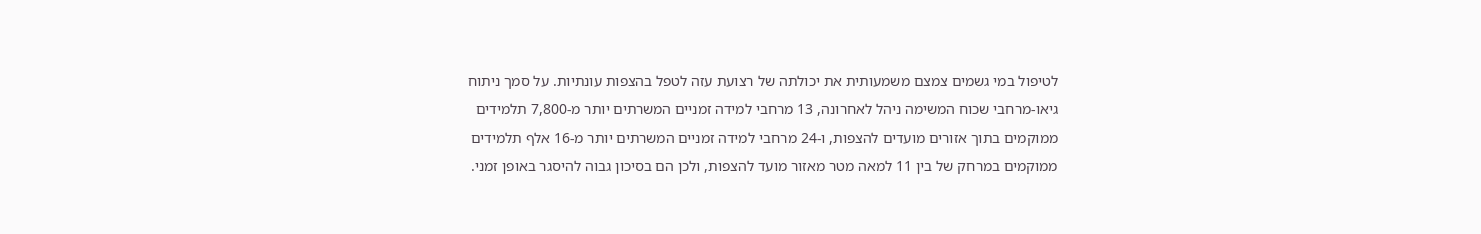לטיפול במי גשמים צמצם משמעותית את יכולתה של רצועת עזה לטפל בהצפות עונתיות. על סמך ניתוח גיאו-מרחבי שכוח המשימה ניהל לאחרונה, 13 מרחבי למידה זמניים המשרתים יותר מ-7,800 תלמידים ממוקמים בתוך אזורים מועדים להצפות, ו-24 מרחבי למידה זמניים המשרתים יותר מ-16 אלף תלמידים ממוקמים במרחק של בין 11 למאה מטר מאזור מועד להצפות, ולכן הם בסיכון גבוה להיסגר באופן זמני.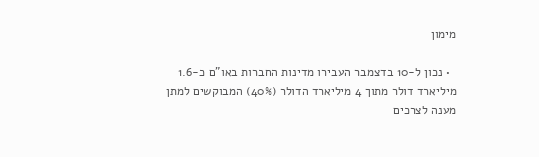מימון

  • נכון ל-10 בדצמבר העבירו מדינות החברות באו"ם כ-1.6 מיליארד דולר מתוך 4 מיליארד הדולר (40%) המבוקשים למתן מענה לצרכים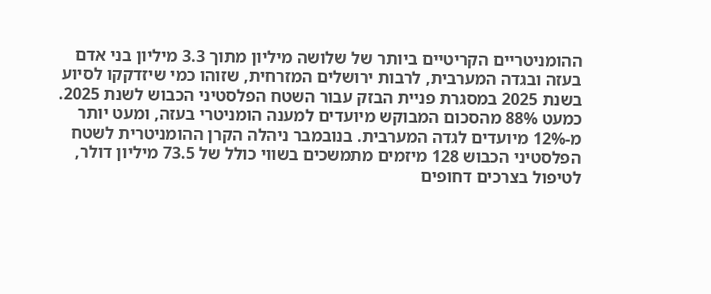ההומניטריים הקריטיים ביותר של שלושה מיליון מתוך 3.3 מיליון בני אדם בעזה ובגדה המערבית, לרבות ירושלים המזרחית, שזוהו כמי שיזדקקו לסיוע בשנת 2025 במסגרת פניית הבזק עבור השטח הפלסטיני הכבוש לשנת 2025. כמעט 88% מהסכום המבוקש מיועדים למענה הומניטרי בעזה, ומעט יותר מ-12% מיועדים לגדה המערבית. בנובמבר ניהלה הקרן ההומניטרית לשטח הפלסטיני הכבוש 128 מיזמים מתמשכים בשווי כולל של 73.5 מיליון דולר, לטיפול בצרכים דחופים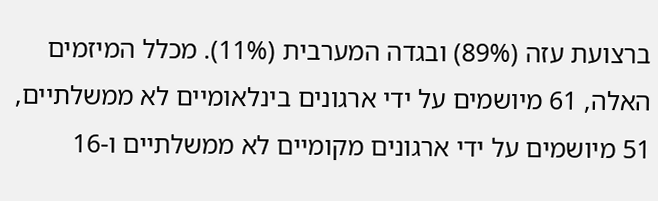ברצועת עזה (89%) ובגדה המערבית (11%). מכלל המיזמים האלה, 61 מיושמים על ידי ארגונים בינלאומיים לא ממשלתיים, 51 מיושמים על ידי ארגונים מקומיים לא ממשלתיים ו-16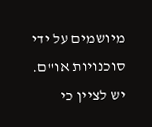מיושמים על ידי סוכנויות או"ם. יש לציין כי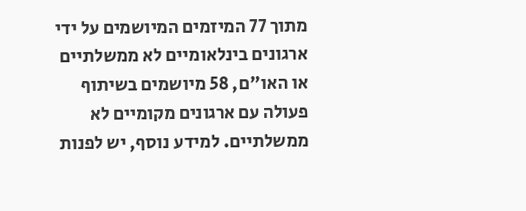מתוך 77 המיזמים המיושמים על ידי ארגונים בינלאומיים לא ממשלתיים או האו"ם, 58 מיושמים בשיתוף פעולה עם ארגונים מקומיים לא ממשלתיים. למידע נוסף, יש לפנות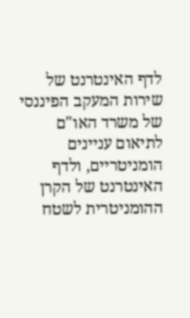לדף האינטרנט של שירות המעקב הפיננסי של משרד האו"ם לתיאום עניינים הומניטריים, ולדף האינטרנט של הקרן ההומניטרית לשטח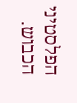הפלסטיני הכבוש.